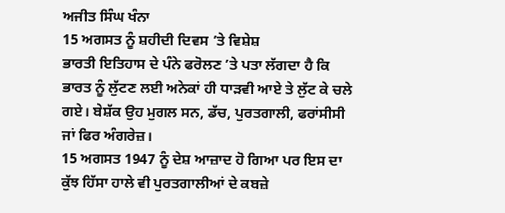ਅਜੀਤ ਸਿੰਘ ਖੰਨਾ
15 ਅਗਸਤ ਨੂੰ ਸ਼ਹੀਦੀ ਦਿਵਸ ’ਤੇ ਵਿਸ਼ੇਸ਼
ਭਾਰਤੀ ਇਤਿਹਾਸ ਦੇ ਪੰਨੇ ਫਰੋਲਣ ’ਤੇ ਪਤਾ ਲੱਗਦਾ ਹੈ ਕਿ ਭਾਰਤ ਨੂੰ ਲੁੱਟਣ ਲਈ ਅਨੇਕਾਂ ਹੀ ਧਾੜਵੀ ਆਏ ਤੇ ਲੁੱਟ ਕੇ ਚਲੇ ਗਏ। ਬੇਸ਼ੱਕ ਉਹ ਮੁਗਲ ਸਨ, ਡੱਚ, ਪੁਰਤਗਾਲੀ, ਫਰਾਂਸੀਸੀ ਜਾਂ ਫਿਰ ਅੰਗਰੇਜ਼।
15 ਅਗਸਤ 1947 ਨੂੰ ਦੇਸ਼ ਆਜ਼ਾਦ ਹੋ ਗਿਆ ਪਰ ਇਸ ਦਾ ਕੁੱਝ ਹਿੱਸਾ ਹਾਲੇ ਵੀ ਪੁਰਤਗਾਲੀਆਂ ਦੇ ਕਬਜ਼ੇ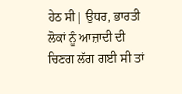ਹੇਠ ਸੀ| ਉਧਰ, ਭਾਰਤੀ ਲੋਕਾਂ ਨੂੰ ਆਜ਼ਾਦੀ ਦੀ ਚਿਣਗ ਲੱਗ ਗਈ ਸੀ ਤਾਂ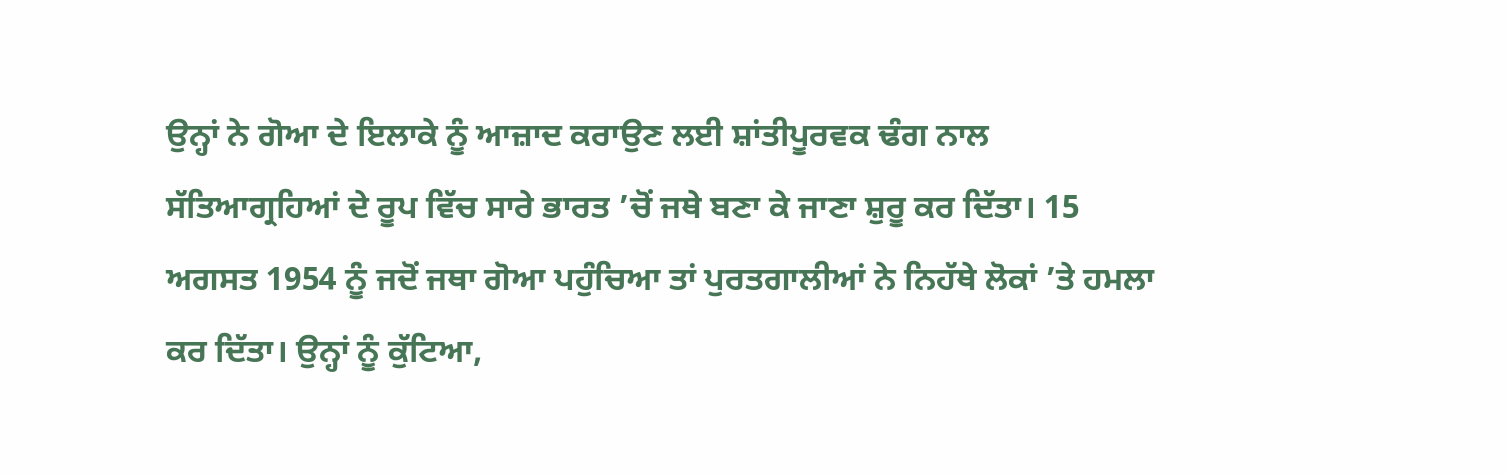ਉਨ੍ਹਾਂ ਨੇ ਗੋਆ ਦੇ ਇਲਾਕੇ ਨੂੰ ਆਜ਼ਾਦ ਕਰਾਉਣ ਲਈ ਸ਼ਾਂਤੀਪੂਰਵਕ ਢੰਗ ਨਾਲ ਸੱਤਿਆਗ੍ਰਹਿਆਂ ਦੇ ਰੂਪ ਵਿੱਚ ਸਾਰੇ ਭਾਰਤ ’ਚੋਂ ਜਥੇ ਬਣਾ ਕੇ ਜਾਣਾ ਸ਼ੁਰੂ ਕਰ ਦਿੱਤਾ। 15 ਅਗਸਤ 1954 ਨੂੰ ਜਦੋਂ ਜਥਾ ਗੋਆ ਪਹੁੰਚਿਆ ਤਾਂ ਪੁਰਤਗਾਲੀਆਂ ਨੇ ਨਿਹੱਥੇ ਲੋਕਾਂ ’ਤੇ ਹਮਲਾ ਕਰ ਦਿੱਤਾ। ਉਨ੍ਹਾਂ ਨੂੰ ਕੁੱਟਿਆ,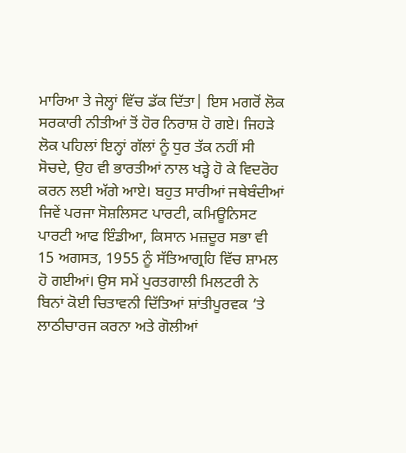ਮਾਰਿਆ ਤੇ ਜੇਲ੍ਹਾਂ ਵਿੱਚ ਡੱਕ ਦਿੱਤਾ| ਇਸ ਮਗਰੋਂ ਲੋਕ ਸਰਕਾਰੀ ਨੀਤੀਆਂ ਤੋਂ ਹੋਰ ਨਿਰਾਸ਼ ਹੋ ਗਏ। ਜਿਹੜੇ ਲੋਕ ਪਹਿਲਾਂ ਇਨ੍ਹਾਂ ਗੱਲਾਂ ਨੂੰ ਧੁਰ ਤੱਕ ਨਹੀਂ ਸੀ ਸੋਚਦੇ, ਉਹ ਵੀ ਭਾਰਤੀਆਂ ਨਾਲ ਖੜ੍ਹੇ ਹੋ ਕੇ ਵਿਦਰੋਹ ਕਰਨ ਲਈ ਅੱਗੇ ਆਏ। ਬਹੁਤ ਸਾਰੀਆਂ ਜਥੇਬੰਦੀਆਂ ਜਿਵੇਂ ਪਰਜਾ ਸੋਸ਼ਲਿਸਟ ਪਾਰਟੀ, ਕਮਿਊਨਿਸਟ ਪਾਰਟੀ ਆਫ ਇੰਡੀਆ, ਕਿਸਾਨ ਮਜ਼ਦੂਰ ਸਭਾ ਵੀ 15 ਅਗਸਤ, 1955 ਨੂੰ ਸੱਤਿਆਗ੍ਰਹਿ ਵਿੱਚ ਸ਼ਾਮਲ ਹੋ ਗਈਆਂ। ਉਸ ਸਮੇਂ ਪੁਰਤਗਾਲੀ ਮਿਲਟਰੀ ਨੇ ਬਿਨਾਂ ਕੋਈ ਚਿਤਾਵਨੀ ਦਿੱਤਿਆਂ ਸ਼ਾਂਤੀਪੂਰਵਕ ’ਤੇ ਲਾਠੀਚਾਰਜ ਕਰਨਾ ਅਤੇ ਗੋਲੀਆਂ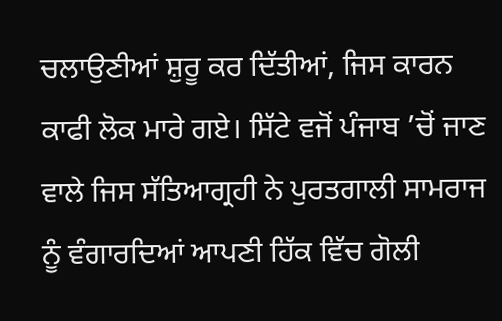ਚਲਾਉਣੀਆਂ ਸ਼ੁਰੂ ਕਰ ਦਿੱਤੀਆਂ, ਜਿਸ ਕਾਰਨ ਕਾਫੀ ਲੋਕ ਮਾਰੇ ਗਏ। ਸਿੱਟੇ ਵਜੋਂ ਪੰਜਾਬ ’ਚੋਂ ਜਾਣ ਵਾਲੇ ਜਿਸ ਸੱਤਿਆਗ੍ਰਹੀ ਨੇ ਪੁਰਤਗਾਲੀ ਸਾਮਰਾਜ ਨੂੰ ਵੰਗਾਰਦਿਆਂ ਆਪਣੀ ਹਿੱਕ ਵਿੱਚ ਗੋਲੀ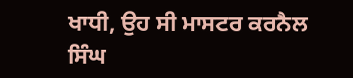ਖਾਧੀ, ਉਹ ਸੀ ਮਾਸਟਰ ਕਰਨੈਲ ਸਿੰਘ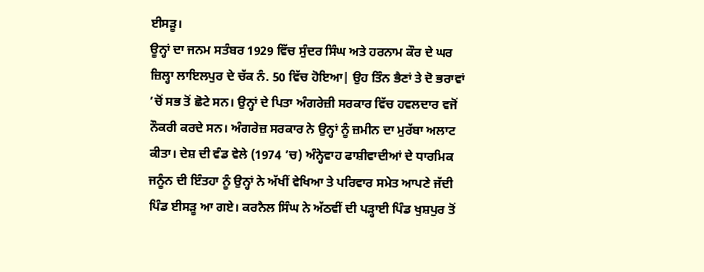ਈਸੜੂ।
ਊਨ੍ਹਾਂ ਦਾ ਜਨਮ ਸਤੰਬਰ 1929 ਵਿੱਚ ਸੁੰਦਰ ਸਿੰਘ ਅਤੇ ਹਰਨਾਮ ਕੌਰ ਦੇ ਘਰ ਜ਼ਿਲ੍ਹਾ ਲਾਇਲਪੁਰ ਦੇ ਚੱਕ ਨੰ. 50 ਵਿੱਚ ਹੋਇਆ| ਉਹ ਤਿੰਨ ਭੈਣਾਂ ਤੇ ਦੋ ਭਰਾਵਾਂ ’ਚੋਂ ਸਭ ਤੋਂ ਛੋਟੇ ਸਨ। ਉਨ੍ਹਾਂ ਦੇ ਪਿਤਾ ਅੰਗਰੇਜ਼ੀ ਸਰਕਾਰ ਵਿੱਚ ਹਵਲਦਾਰ ਵਜੋਂ ਨੌਕਰੀ ਕਰਦੇ ਸਨ। ਅੰਗਰੇਜ਼ ਸਰਕਾਰ ਨੇ ਉਨ੍ਹਾਂ ਨੂੰ ਜ਼ਮੀਨ ਦਾ ਮੁਰੱਬਾ ਅਲਾਟ ਕੀਤਾ। ਦੇਸ਼ ਦੀ ਵੰਡ ਵੇਲੇ (1974 ’ਚ) ਅੰਨ੍ਹੇਵਾਹ ਫਾਸ਼ੀਵਾਦੀਆਂ ਦੇ ਧਾਰਮਿਕ ਜਨੂੰਨ ਦੀ ਇੰਤਹਾ ਨੂੰ ਉਨ੍ਹਾਂ ਨੇ ਅੱਖੀਂ ਵੇਖਿਆ ਤੇ ਪਰਿਵਾਰ ਸਮੇਤ ਆਪਣੇ ਜੱਦੀ ਪਿੰਡ ਈਸੜੂ ਆ ਗਏ। ਕਰਨੈਲ ਸਿੰਘ ਨੇ ਅੱਠਵੀਂ ਦੀ ਪੜ੍ਹਾਈ ਪਿੰਡ ਖੁਸ਼ਪੁਰ ਤੋਂ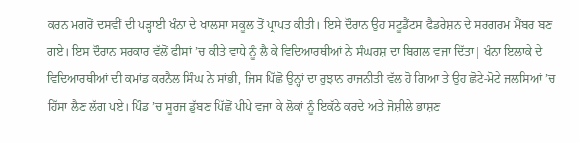ਕਰਨ ਮਗਰੋਂ ਦਸਵੀਂ ਦੀ ਪੜ੍ਹਾਈ ਖੰਨਾ ਦੇ ਖਾਲਸਾ ਸਕੂਲ ਤੋਂ ਪ੍ਰਾਪਤ ਕੀਤੀ। ਇਸੇ ਦੌਰਾਨ ਉਹ ਸਟੂਡੈਂਟਸ ਫੈਡਰੇਸ਼ਨ ਦੇ ਸਰਗਰਮ ਮੈਂਬਰ ਬਣ ਗਏ। ਇਸ ਦੌਰਾਨ ਸਰਕਾਰ ਵੱਲੋਂ ਫੀਸਾਂ ’ਚ ਕੀਤੇ ਵਾਧੇ ਨੂੰ ਲੈ ਕੇ ਵਿਦਿਆਰਥੀਆਂ ਨੇ ਸੰਘਰਸ਼ ਦਾ ਬਿਗਲ ਵਜਾ ਦਿੱਤਾ| ਖੰਨਾ ਇਲਾਕੇ ਦੇ ਵਿਦਿਆਰਥੀਆਂ ਦੀ ਕਮਾਂਡ ਕਰਨੈਲ ਸਿੰਘ ਨੇ ਸਾਂਭੀ, ਜਿਸ ਪਿੱਛੋ ਉਨ੍ਹਾਂ ਦਾ ਰੁਝਾਨ ਰਾਜਨੀਤੀ ਵੱਲ ਹੋ ਗਿਆ ਤੇ ਉਹ ਛੋਟੇ-ਮੋਟੇ ਜਲਸਿਆਂ ’ਚ ਹਿੱਸਾ ਲੈਣ ਲੱਗ ਪਏ। ਪਿੰਡ ’ਚ ਸੂਰਜ ਡੁੱਬਣ ਪਿੱਛੋਂ ਪੀਪੇ ਵਜਾ ਕੇ ਲੋਕਾਂ ਨੂੰ ਇਕੱਠੇ ਕਰਦੇ ਅਤੇ ਜੋਸ਼ੀਲੇ ਭਾਸ਼ਣ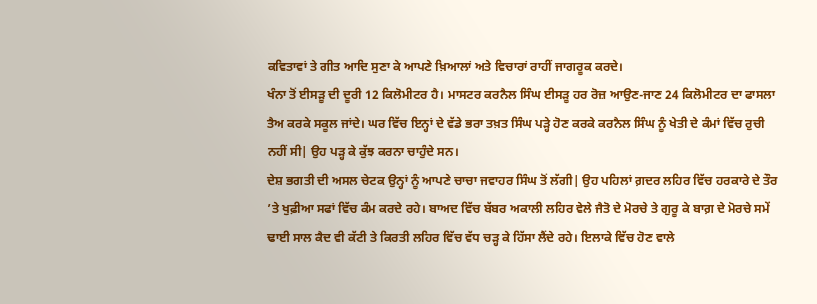ਕਵਿਤਾਵਾਂ ਤੇ ਗੀਤ ਆਦਿ ਸੁਣਾ ਕੇ ਆਪਣੇ ਖ਼ਿਆਲਾਂ ਅਤੇ ਵਿਚਾਰਾਂ ਰਾਹੀਂ ਜਾਗਰੂਕ ਕਰਦੇ।
ਖੰਨਾ ਤੋਂ ਈਸੜੂ ਦੀ ਦੂਰੀ 12 ਕਿਲੋਮੀਟਰ ਹੈ। ਮਾਸਟਰ ਕਰਨੈਲ ਸਿੰਘ ਈਸੜੂ ਹਰ ਰੋਜ਼ ਆਉਣ-ਜਾਣ 24 ਕਿਲੋਮੀਟਰ ਦਾ ਫਾਸਲਾ ਤੈਅ ਕਰਕੇ ਸਕੂਲ ਜਾਂਦੇ। ਘਰ ਵਿੱਚ ਇਨ੍ਹਾਂ ਦੇ ਵੱਡੇ ਭਰਾ ਤਖ਼ਤ ਸਿੰਘ ਪੜ੍ਹੇ ਹੋਣ ਕਰਕੇ ਕਰਨੈਲ ਸਿੰਘ ਨੂੰ ਖੇਤੀ ਦੇ ਕੰਮਾਂ ਵਿੱਚ ਰੁਚੀ ਨਹੀਂ ਸੀ| ਉਹ ਪੜ੍ਹ ਕੇ ਕੁੱਝ ਕਰਨਾ ਚਾਹੁੰਦੇ ਸਨ।
ਦੇਸ਼ ਭਗਤੀ ਦੀ ਅਸਲ ਚੇਟਕ ਉਨ੍ਹਾਂ ਨੂੰ ਆਪਣੇ ਚਾਚਾ ਜਵਾਹਰ ਸਿੰਘ ਤੋਂ ਲੱਗੀ| ਉਹ ਪਹਿਲਾਂ ਗ਼ਦਰ ਲਹਿਰ ਵਿੱਚ ਹਰਕਾਰੇ ਦੇ ਤੌਰ ’ਤੇ ਖੁਫ਼ੀਆ ਸਫਾਂ ਵਿੱਚ ਕੰਮ ਕਰਦੇ ਰਹੇ। ਬਾਅਦ ਵਿੱਚ ਬੱਬਰ ਅਕਾਲੀ ਲਹਿਰ ਵੇਲੇ ਜੈਤੋ ਦੇ ਮੋਰਚੇ ਤੇ ਗੁਰੂ ਕੇ ਬਾਗ਼ ਦੇ ਮੋਰਚੇ ਸਮੇਂ ਢਾਈ ਸਾਲ ਕੈਦ ਵੀ ਕੱਟੀ ਤੇ ਕਿਰਤੀ ਲਹਿਰ ਵਿੱਚ ਵੱਧ ਚੜ੍ਹ ਕੇ ਹਿੱਸਾ ਲੈਂਦੇ ਰਹੇ। ਇਲਾਕੇ ਵਿੱਚ ਹੋਣ ਵਾਲੇ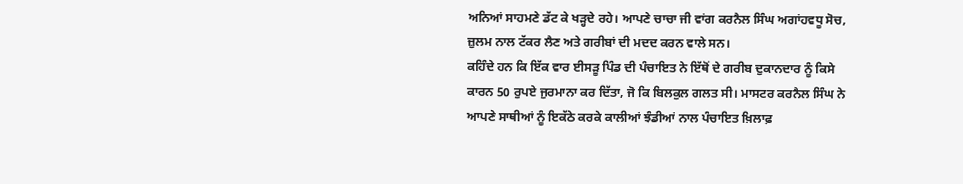ਅਨਿਆਂ ਸਾਹਮਣੇ ਡੱਟ ਕੇ ਖੜ੍ਹਦੇ ਰਹੇ। ਆਪਣੇ ਚਾਚਾ ਜੀ ਵਾਂਗ ਕਰਨੈਲ ਸਿੰਘ ਅਗਾਂਹਵਧੂ ਸੋਚ, ਜ਼ੁਲਮ ਨਾਲ ਟੱਕਰ ਲੈਣ ਅਤੇ ਗਰੀਬਾਂ ਦੀ ਮਦਦ ਕਰਨ ਵਾਲੇ ਸਨ।
ਕਹਿੰਦੇ ਹਨ ਕਿ ਇੱਕ ਵਾਰ ਈਸੜੂ ਪਿੰਡ ਦੀ ਪੰਚਾਇਤ ਨੇ ਇੱਥੋਂ ਦੇ ਗਰੀਬ ਦੁਕਾਨਦਾਰ ਨੂੰ ਕਿਸੇ ਕਾਰਨ 50 ਰੁਪਏ ਜੁਰਮਾਨਾ ਕਰ ਦਿੱਤਾ, ਜੋ ਕਿ ਬਿਲਕੁਲ ਗਲਤ ਸੀ। ਮਾਸਟਰ ਕਰਨੈਲ ਸਿੰਘ ਨੇ ਆਪਣੇ ਸਾਥੀਆਂ ਨੂੰ ਇਕੱਠੇ ਕਰਕੇ ਕਾਲੀਆਂ ਝੰਡੀਆਂ ਨਾਲ ਪੰਚਾਇਤ ਖ਼ਿਲਾਫ਼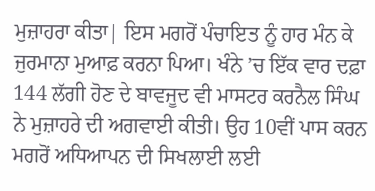ਮੁਜ਼ਾਹਰਾ ਕੀਤਾ| ਇਸ ਮਗਰੋਂ ਪੰਚਾਇਤ ਨੂੰ ਹਾਰ ਮੰਨ ਕੇ ਜੁਰਮਾਨਾ ਮੁਆਫ਼ ਕਰਨਾ ਪਿਆ। ਖੰਨੇ ’ਚ ਇੱਕ ਵਾਰ ਦਫ਼ਾ 144 ਲੱਗੀ ਹੋਣ ਦੇ ਬਾਵਜੂਦ ਵੀ ਮਾਸਟਰ ਕਰਨੈਲ ਸਿੰਘ ਨੇ ਮੁਜ਼ਾਹਰੇ ਦੀ ਅਗਵਾਈ ਕੀਤੀ। ਉਹ 10ਵੀਂ ਪਾਸ ਕਰਨ ਮਗਰੋਂ ਅਧਿਆਪਨ ਦੀ ਸਿਖਲਾਈ ਲਈ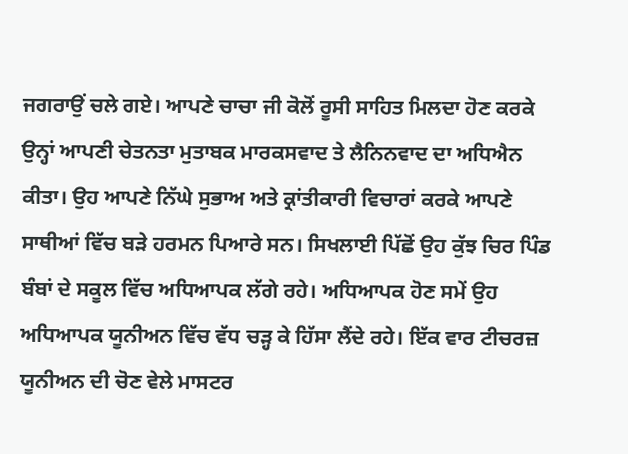ਜਗਰਾਉਂ ਚਲੇ ਗਏ। ਆਪਣੇ ਚਾਚਾ ਜੀ ਕੋਲੋਂ ਰੂਸੀ ਸਾਹਿਤ ਮਿਲਦਾ ਹੋਣ ਕਰਕੇ ਉਨ੍ਹਾਂ ਆਪਣੀ ਚੇਤਨਤਾ ਮੁਤਾਬਕ ਮਾਰਕਸਵਾਦ ਤੇ ਲੈਨਿਨਵਾਦ ਦਾ ਅਧਿਐਨ ਕੀਤਾ। ਉਹ ਆਪਣੇ ਨਿੱਘੇ ਸੁਭਾਅ ਅਤੇ ਕ੍ਰਾਂਤੀਕਾਰੀ ਵਿਚਾਰਾਂ ਕਰਕੇ ਆਪਣੇ ਸਾਥੀਆਂ ਵਿੱਚ ਬੜੇ ਹਰਮਨ ਪਿਆਰੇ ਸਨ। ਸਿਖਲਾਈ ਪਿੱਛੋਂ ਉਹ ਕੁੱਝ ਚਿਰ ਪਿੰਡ ਬੰਬਾਂ ਦੇ ਸਕੂਲ ਵਿੱਚ ਅਧਿਆਪਕ ਲੱਗੇ ਰਹੇ। ਅਧਿਆਪਕ ਹੋਣ ਸਮੇਂ ਉਹ ਅਧਿਆਪਕ ਯੂਨੀਅਨ ਵਿੱਚ ਵੱਧ ਚੜ੍ਹ ਕੇ ਹਿੱਸਾ ਲੈਂਦੇ ਰਹੇ। ਇੱਕ ਵਾਰ ਟੀਚਰਜ਼ ਯੂਨੀਅਨ ਦੀ ਚੋਣ ਵੇਲੇ ਮਾਸਟਰ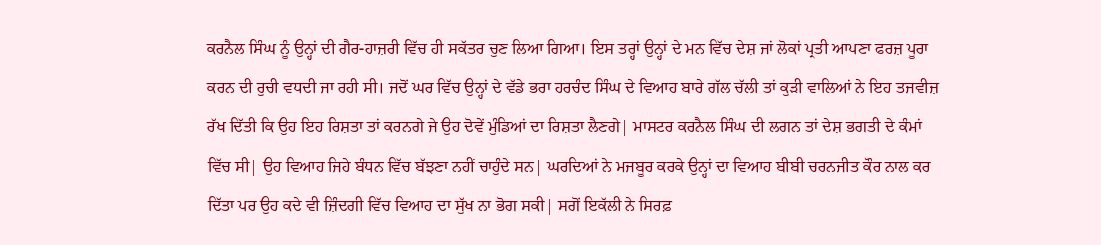ਕਰਨੈਲ ਸਿੰਘ ਨੂੰ ਉਨ੍ਹਾਂ ਦੀ ਗੈਰ-ਹਾਜ਼ਰੀ ਵਿੱਚ ਹੀ ਸਕੱਤਰ ਚੁਣ ਲਿਆ ਗਿਆ। ਇਸ ਤਰ੍ਹਾਂ ਉਨ੍ਹਾਂ ਦੇ ਮਨ ਵਿੱਚ ਦੇਸ਼ ਜਾਂ ਲੋਕਾਂ ਪ੍ਰਤੀ ਆਪਣਾ ਫਰਜ਼ ਪੂਰਾ ਕਰਨ ਦੀ ਰੁਚੀ ਵਧਦੀ ਜਾ ਰਹੀ ਸੀ। ਜਦੋਂ ਘਰ ਵਿੱਚ ਉਨ੍ਹਾਂ ਦੇ ਵੱਡੇ ਭਰਾ ਹਰਚੰਦ ਸਿੰਘ ਦੇ ਵਿਆਹ ਬਾਰੇ ਗੱਲ ਚੱਲੀ ਤਾਂ ਕੁੜੀ ਵਾਲਿਆਂ ਨੇ ਇਹ ਤਜਵੀਜ਼ ਰੱਖ ਦਿੱਤੀ ਕਿ ਉਹ ਇਹ ਰਿਸ਼ਤਾ ਤਾਂ ਕਰਨਗੇ ਜੇ ਉਹ ਦੋਵੇਂ ਮੁੰਡਿਆਂ ਦਾ ਰਿਸ਼ਤਾ ਲੈਣਗੇ| ਮਾਸਟਰ ਕਰਨੈਲ ਸਿੰਘ ਦੀ ਲਗਨ ਤਾਂ ਦੇਸ਼ ਭਗਤੀ ਦੇ ਕੰਮਾਂ ਵਿੱਚ ਸੀ| ਉਹ ਵਿਆਹ ਜਿਹੇ ਬੰਧਨ ਵਿੱਚ ਬੱਝਣਾ ਨਹੀਂ ਚਾਹੁੰਦੇ ਸਨ| ਘਰਦਿਆਂ ਨੇ ਮਜਬੂਰ ਕਰਕੇ ਉਨ੍ਹਾਂ ਦਾ ਵਿਆਹ ਬੀਬੀ ਚਰਨਜੀਤ ਕੌਰ ਨਾਲ ਕਰ ਦਿੱਤਾ ਪਰ ਉਹ ਕਦੇ ਵੀ ਜ਼ਿੰਦਗੀ ਵਿੱਚ ਵਿਆਹ ਦਾ ਸੁੱਖ ਨਾ ਭੋਗ ਸਕੀ| ਸਗੋਂ ਇਕੱਲੀ ਨੇ ਸਿਰਫ਼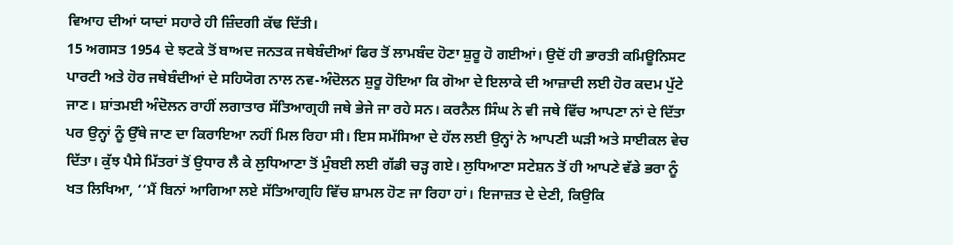ਵਿਆਹ ਦੀਆਂ ਯਾਦਾਂ ਸਹਾਰੇ ਹੀ ਜ਼ਿੰਦਗੀ ਕੱਢ ਦਿੱਤੀ।
15 ਅਗਸਤ 1954 ਦੇ ਝਟਕੇ ਤੋਂ ਬਾਅਦ ਜਨਤਕ ਜਥੇਬੰਦੀਆਂ ਫਿਰ ਤੋਂ ਲਾਮਬੰਦ ਹੋਣਾ ਸ਼ੁਰੂ ਹੋ ਗਈਆਂ। ਉਦੋਂ ਹੀ ਭਾਰਤੀ ਕਮਿਊਨਿਸਟ ਪਾਰਟੀ ਅਤੇ ਹੋਰ ਜਥੇਬੰਦੀਆਂ ਦੇ ਸਹਿਯੋਗ ਨਾਲ ਨਵ-ਅੰਦੋਲਨ ਸ਼ੁਰੂ ਹੋਇਆ ਕਿ ਗੋਆ ਦੇ ਇਲਾਕੇ ਦੀ ਆਜ਼ਾਦੀ ਲਈ ਹੋਰ ਕਦਮ ਪੁੱਟੇ ਜਾਣ। ਸ਼ਾਂਤਮਈ ਅੰਦੋਲਨ ਰਾਹੀਂ ਲਗਾਤਾਰ ਸੱਤਿਆਗ੍ਰਹੀ ਜਥੇ ਭੇਜੇ ਜਾ ਰਹੇ ਸਨ। ਕਰਨੈਲ ਸਿੰਘ ਨੇ ਵੀ ਜਥੇ ਵਿੱਚ ਆਪਣਾ ਨਾਂ ਦੇ ਦਿੱਤਾ ਪਰ ਉਨ੍ਹਾਂ ਨੂੰ ਉੱਥੇ ਜਾਣ ਦਾ ਕਿਰਾਇਆ ਨਹੀਂ ਮਿਲ ਰਿਹਾ ਸੀ। ਇਸ ਸਮੱਸਿਆ ਦੇ ਹੱਲ ਲਈ ਉਨ੍ਹਾਂ ਨੇ ਆਪਣੀ ਘੜੀ ਅਤੇ ਸਾਈਕਲ ਵੇਚ ਦਿੱਤਾ। ਕੁੱਝ ਪੈਸੇ ਮਿੱਤਰਾਂ ਤੋਂ ਉਧਾਰ ਲੈ ਕੇ ਲੁਧਿਆਣਾ ਤੋਂ ਮੁੰਬਈ ਲਈ ਗੱਡੀ ਚੜ੍ਹ ਗਏ। ਲੁਧਿਆਣਾ ਸਟੇਸ਼ਨ ਤੋਂ ਹੀ ਆਪਣੇ ਵੱਡੇ ਭਰਾ ਨੂੰ ਖਤ ਲਿਖਿਆ, ‘‘ਮੈਂ ਬਿਨਾਂ ਆਗਿਆ ਲਏ ਸੱਤਿਆਗ੍ਰਹਿ ਵਿੱਚ ਸ਼ਾਮਲ ਹੋਣ ਜਾ ਰਿਹਾ ਹਾਂ। ਇਜਾਜ਼ਤ ਦੇ ਦੇਣੀ, ਕਿਉਕਿ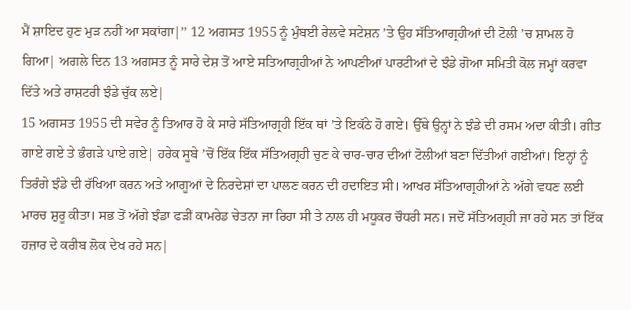ਮੈਂ ਸ਼ਾਇਦ ਹੁਣ ਮੁੜ ਨਹੀਂ ਆ ਸਕਾਂਗਾ|’’ 12 ਅਗਸਤ 1955 ਨੂੰ ਮੁੰਬਈ ਰੇਲਵੇ ਸਟੇਸ਼ਨ ’ਤੇ ਉਹ ਸੱਤਿਆਗ੍ਰਹੀਆਂ ਦੀ ਟੋਲੀ ’ਚ ਸ਼ਾਮਲ ਹੋ ਗਿਆ| ਅਗਲੇ ਦਿਨ 13 ਅਗਸਤ ਨੂੰ ਸਾਰੇ ਦੇਸ਼ ਤੋਂ ਆਏ ਸਤਿਆਗ੍ਰਹੀਆਂ ਨੇ ਆਪਣੀਆਂ ਪਾਰਟੀਆਂ ਦੇ ਝੰਡੇ ਗੋਆ ਸਮਿਤੀ ਕੋਲ ਜਮ੍ਹਾਂ ਕਰਵਾ ਦਿੱਤੇ ਅਤੇ ਰਾਸ਼ਟਰੀ ਝੰਡੇ ਚੁੱਕ ਲਏ|
15 ਅਗਸਤ 1955 ਦੀ ਸਵੇਰ ਨੂੰ ਤਿਆਰ ਹੋ ਕੇ ਸਾਰੇ ਸੱਤਿਆਗ੍ਰਹੀ ਇੱਕ ਥਾਂ ’ਤੇ ਇਕੱਠੇ ਹੋ ਗਏ। ਉੱਥੇ ਉਨ੍ਹਾਂ ਨੇ ਝੰਡੇ ਦੀ ਰਸਮ ਅਦਾ ਕੀਤੀ। ਗੀਤ ਗਾਏ ਗਏ ਤੇ ਭੰਗੜੇ ਪਾਏ ਗਏ| ਹਰੇਕ ਸੂਬੇ ’ਚੋਂ ਇੱਕ ਇੱਕ ਸੱਤਿਅਗ੍ਰਹੀ ਚੁਣ ਕੇ ਚਾਰ-ਚਾਰ ਦੀਆਂ ਟੋਲੀਆਂ ਬਣਾ ਦਿੱਤੀਆਂ ਗਈਆਂ। ਇਨ੍ਹਾਂ ਨੂੰ ਤਿਰੰਗੇ ਝੰਡੇ ਦੀ ਰੱਖਿਆ ਕਰਨ ਅਤੇ ਆਗੂਆਂ ਦੇ ਨਿਰਦੇਸ਼ਾਂ ਦਾ ਪਾਲਣ ਕਰਨ ਦੀ ਹਦਾਇਤ ਸੀ। ਆਖਰ ਸੱਤਿਆਗ੍ਰਹੀਆਂ ਨੇ ਅੱਗੇ ਵਧਣ ਲਈ ਮਾਰਚ ਸ਼ੁਰੂ ਕੀਤਾ। ਸਭ ਤੋਂ ਅੱਗੇ ਝੰਡਾ ਫੜੀਂ ਕਾਮਰੇਡ ਚੇਤਨਾ ਜਾ ਰਿਹਾ ਸੀ ਤੇ ਨਾਲ ਹੀ ਮਧੂਕਰ ਚੌਧਰੀ ਸਨ। ਜਦੋਂ ਸੱਤਿਅਗ੍ਰਹੀ ਜਾ ਰਹੇ ਸਨ ਤਾਂ ਇੱਕ ਹਜ਼ਾਰ ਦੇ ਕਰੀਬ ਲੋਕ ਦੇਖ ਰਹੇ ਸਨ|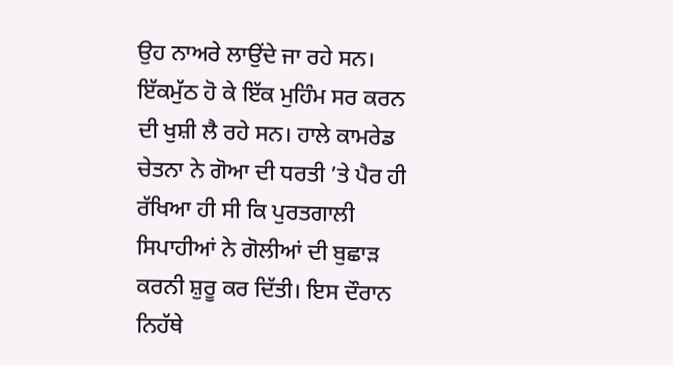ਉਹ ਨਾਅਰੇ ਲਾਉਂਦੇ ਜਾ ਰਹੇ ਸਨ। ਇੱਕਮੁੱਠ ਹੋ ਕੇ ਇੱਕ ਮੁਹਿੰਮ ਸਰ ਕਰਨ ਦੀ ਖੁਸ਼ੀ ਲੈ ਰਹੇ ਸਨ। ਹਾਲੇ ਕਾਮਰੇਡ ਚੇਤਨਾ ਨੇ ਗੋਆ ਦੀ ਧਰਤੀ ’ਤੇ ਪੈਰ ਹੀ ਰੱਖਿਆ ਹੀ ਸੀ ਕਿ ਪੁਰਤਗਾਲੀ ਸਿਪਾਹੀਆਂ ਨੇ ਗੋਲੀਆਂ ਦੀ ਬੁਛਾੜ ਕਰਨੀ ਸ਼ੁਰੂ ਕਰ ਦਿੱਤੀ। ਇਸ ਦੌਰਾਨ ਨਿਹੱਥੇ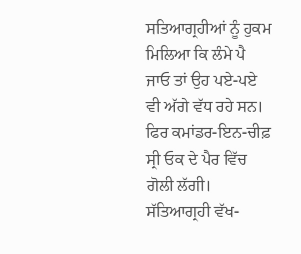ਸਤਿਆਗ੍ਰਹੀਆਂ ਨੂੰ ਹੁਕਮ ਮਿਲਿਆ ਕਿ ਲੰਮੇ ਪੈ ਜਾਓ ਤਾਂ ਉਹ ਪਏ-ਪਏ ਵੀ ਅੱਗੇ ਵੱਧ ਰਹੇ ਸਨ। ਫਿਰ ਕਮਾਂਡਰ-ਇਨ-ਚੀਫ਼ ਸ੍ਰੀ ਓਕ ਦੇ ਪੈਰ ਵਿੱਚ ਗੋਲੀ ਲੱਗੀ। ਸੱਤਿਆਗ੍ਰਹੀ ਵੱਖ-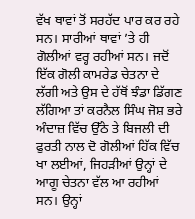ਵੱਖ ਥਾਵਾਂ ਤੋਂ ਸਰਹੱਦ ਪਾਰ ਕਰ ਰਹੇ ਸਨ। ਸਾਰੀਆਂ ਥਾਵਾਂ ’ਤੇ ਹੀ ਗੋਲੀਆਂ ਵਰ੍ਹ ਰਹੀਆਂ ਸਨ। ਜਦੋਂ ਇੱਕ ਗੋਲੀ ਕਾਮਰੇਡ ਚੇਤਨਾ ਦੇ ਲੱਗੀ ਅਤੇ ਉਸ ਦੇ ਹੱਥੋਂ ਝੰਡਾ ਡਿੱਗਣ ਲੱਗਿਆ ਤਾਂ ਕਰਨੈਲ ਸਿੰਘ ਜੋਸ਼ ਭਰੇ ਅੰਦਾਜ਼ ਵਿੱਚ ਉੱਠੇ ਤੇ ਬਿਜਲੀ ਦੀ ਫੁਰਤੀ ਨਾਲ ਦੋ ਗੋਲੀਆਂ ਹਿੱਕ ਵਿੱਚ ਖਾ ਲਈਆਂ, ਜਿਹੜੀਆਂ ਉਨ੍ਹਾਂ ਦੇ ਆਗੂ ਚੇਤਨਾ ਵੱਲ ਆ ਰਹੀਆਂ ਸਨ। ਉਨ੍ਹਾਂ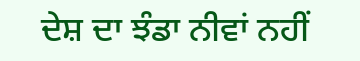ਦੇਸ਼ ਦਾ ਝੰਡਾ ਨੀਵਾਂ ਨਹੀਂ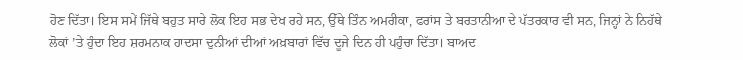ਹੋਣ ਦਿੱਤਾ। ਇਸ ਸਮੇਂ ਜਿੱਥੇ ਬਹੁਤ ਸਾਰੇ ਲੋਕ ਇਹ ਸਭ ਦੇਖ ਰਹੇ ਸਨ, ਉੱਥੇ ਤਿੰਨ ਅਮਰੀਕਾ, ਫਰਾਂਸ ਤੇ ਬਰਤਾਨੀਆ ਦੇ ਪੱਤਰਕਾਰ ਵੀ ਸਨ, ਜਿਨ੍ਹਾਂ ਨੇ ਨਿਹੱਥੇ ਲੋਕਾਂ ’ਤੇ ਹੁੰਦਾ ਇਹ ਸ਼ਰਮਨਾਕ ਹਾਦਸਾ ਦੁਨੀਆਂ ਦੀਆਂ ਅਖ਼ਬਾਰਾਂ ਵਿੱਚ ਦੂਜੇ ਦਿਨ ਹੀ ਪਹੁੰਚਾ ਦਿੱਤਾ। ਬਾਅਦ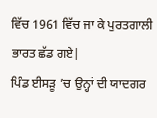ਵਿੱਚ 1961 ਵਿੱਚ ਜਾ ਕੇ ਪੁਰਤਗਾਲੀ ਭਾਰਤ ਛੱਡ ਗਏ|
ਪਿੰਡ ਈਸੜੂ ’ਚ ਉਨ੍ਹਾਂ ਦੀ ਯਾਦਗਰ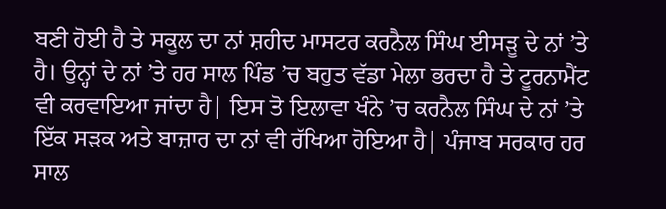ਬਣੀ ਹੋਈ ਹੈ ਤੇ ਸਕੂਲ ਦਾ ਨਾਂ ਸ਼ਹੀਦ ਮਾਸਟਰ ਕਰਨੈਲ ਸਿੰਘ ਈਸੜੂ ਦੇ ਨਾਂ ’ਤੇ ਹੈ। ਉਨ੍ਹਾਂ ਦੇ ਨਾਂ ’ਤੇ ਹਰ ਸਾਲ ਪਿੰਡ ’ਚ ਬਹੁਤ ਵੱਡਾ ਮੇਲਾ ਭਰਦਾ ਹੈ ਤੇ ਟੂਰਨਾਮੈਂਟ ਵੀ ਕਰਵਾਇਆ ਜਾਂਦਾ ਹੈ| ਇਸ ਤੋ ਇਲਾਵਾ ਖੰਨੇ ’ਚ ਕਰਨੈਲ ਸਿੰਘ ਦੇ ਨਾਂ ’ਤੇ ਇੱਕ ਸੜਕ ਅਤੇ ਬਾਜ਼ਾਰ ਦਾ ਨਾਂ ਵੀ ਰੱਖਿਆ ਹੋਇਆ ਹੈ| ਪੰਜਾਬ ਸਰਕਾਰ ਹਰ ਸਾਲ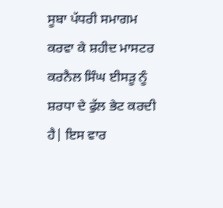ਸੂਬਾ ਪੱਧਰੀ ਸਮਾਗਮ ਕਰਵਾ ਕੇ ਸ਼ਹੀਦ ਮਾਸਟਰ ਕਰਨੈਲ ਸਿੰਘ ਈਸੜੂ ਨੂੰ ਸ਼ਰਧਾ ਦੇ ਫੁੱਲ ਭੇਟ ਕਰਦੀ ਹੈ| ਇਸ ਵਾਰ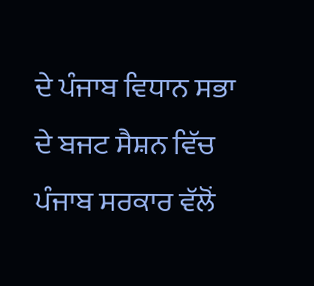ਦੇ ਪੰਜਾਬ ਵਿਧਾਨ ਸਭਾ ਦੇ ਬਜਟ ਸੈਸ਼ਨ ਵਿੱਚ ਪੰਜਾਬ ਸਰਕਾਰ ਵੱਲੋਂ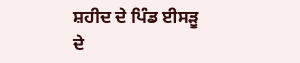ਸ਼ਹੀਦ ਦੇ ਪਿੰਡ ਈਸੜੂ ਦੇ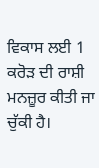ਵਿਕਾਸ ਲਈ 1 ਕਰੋੜ ਦੀ ਰਾਸ਼ੀ ਮਨਜ਼ੂਰ ਕੀਤੀ ਜਾ ਚੁੱਕੀ ਹੈ।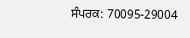ਸੰਪਰਕ: 70095-29004